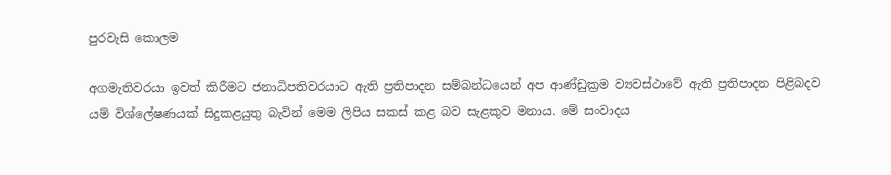පුරවැසි කොලම

අගමැතිවරයා ඉවත් කිරීමට ජනාධිපතිවරයාට ඇති ප්‍රතිපාදන සම්බන්ධයෙන් අප ආණ්ඩුක්‍රම ව්‍යවස්ථාවේ ඇති ප්‍රතිපාදන පිළිබදව යම් විශ්ලේෂණයක් සිදුකළයුතු බැවින් මෙම ලිපිය සකස් කළ බව සැළකුව මනාය. මේ සංවාදය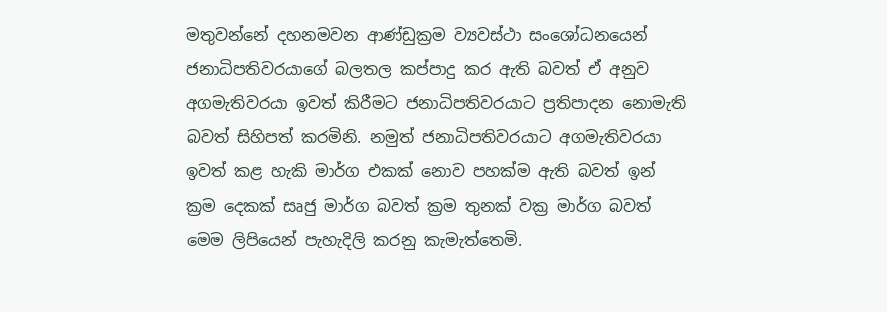මතුවන්නේ දහනමවන ආණ්ඩුක්‍රම ව්‍යවස්ථා සංශෝධනයෙන් ජනාධිපතිවරයාගේ බලතල කප්පාදු කර ඇති බවත් ඒ අනුව අගමැතිවරයා ඉවත් කිරීමට ජනාධිපතිවරයාට ප්‍රතිපාදන නොමැති බවත් සිහිපත් කරමිනි. නමුත් ජනාධිපතිවරයාට අගමැතිවරයා ඉවත් කළ හැකි මාර්ග එකක් නොව පහක්ම ඇති බවත් ඉන් ක්‍රම දෙකක් සෘජු මාර්ග බවත් ක්‍රම තුනක් වක්‍ර මාර්ග බවත් මෙම ලිපියෙන් පැහැදිලි කරනු කැමැත්තෙමි.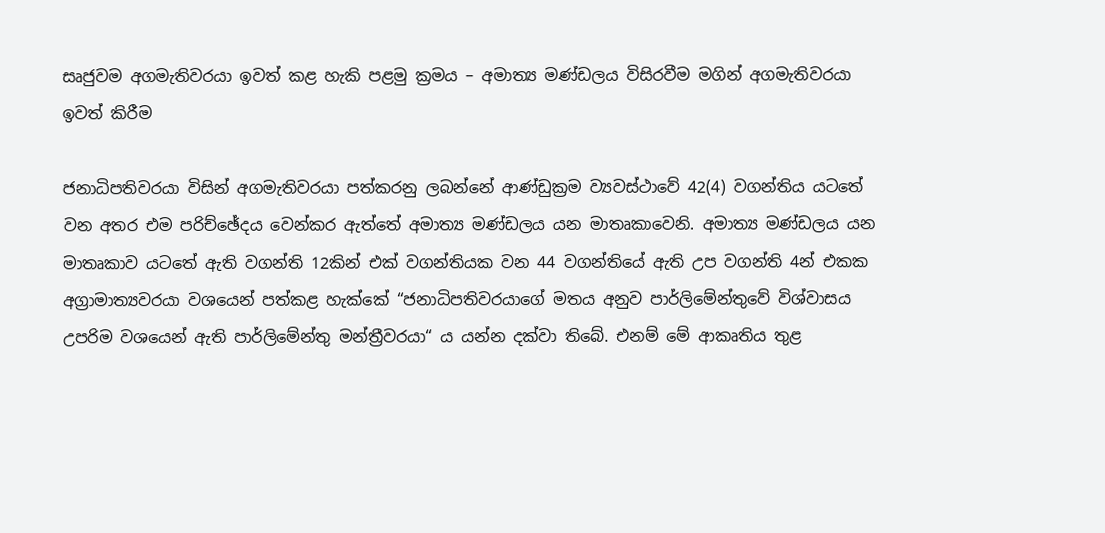සෘජුවම අගමැතිවරයා ඉවත් කළ හැකි පළමු ක්‍රමය – අමාත්‍ය මණ්ඩලය විසිරවීම මගින් අගමැතිවරයා ඉවත් කිරීම

ජනාධිපතිවරයා විසින් අගමැතිවරයා පත්කරනු ලබන්නේ ආණ්ඩුක්‍රම ව්‍යවස්ථාවේ 42(4) වගන්තිය යටතේ වන අතර එම පරිච්ඡේදය වෙන්කර ඇත්තේ අමාත්‍ය මණ්ඩලය යන මාතෘකාවෙනි. අමාත්‍ය මණ්ඩලය යන මාතෘකාව යටතේ ඇති වගන්ති 12කින් එක් වගන්තියක වන 44 වගන්තියේ ඇති උප වගන්ති 4න් එකක අග්‍රාමාත්‍යවරයා වශයෙන් පත්කළ හැක්කේ “ජනාධිපතිවරයාගේ මතය අනුව පාර්ලිමේන්තුවේ විශ්වාසය උපරිම වශයෙන් ඇති පාර්ලිමේන්තු මන්ත්‍රීවරයා“ ය යන්න දක්වා තිබේ. එනම් මේ ආකෘතිය තුළ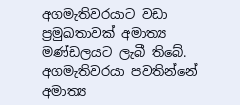අගමැතිවරයාට වඩා ප්‍රමුඛතාවක් අමාත්‍ය මණ්ඩලයට ලැබී තිබේ. අගමැතිවරයා පවතින්නේ අමාත්‍ය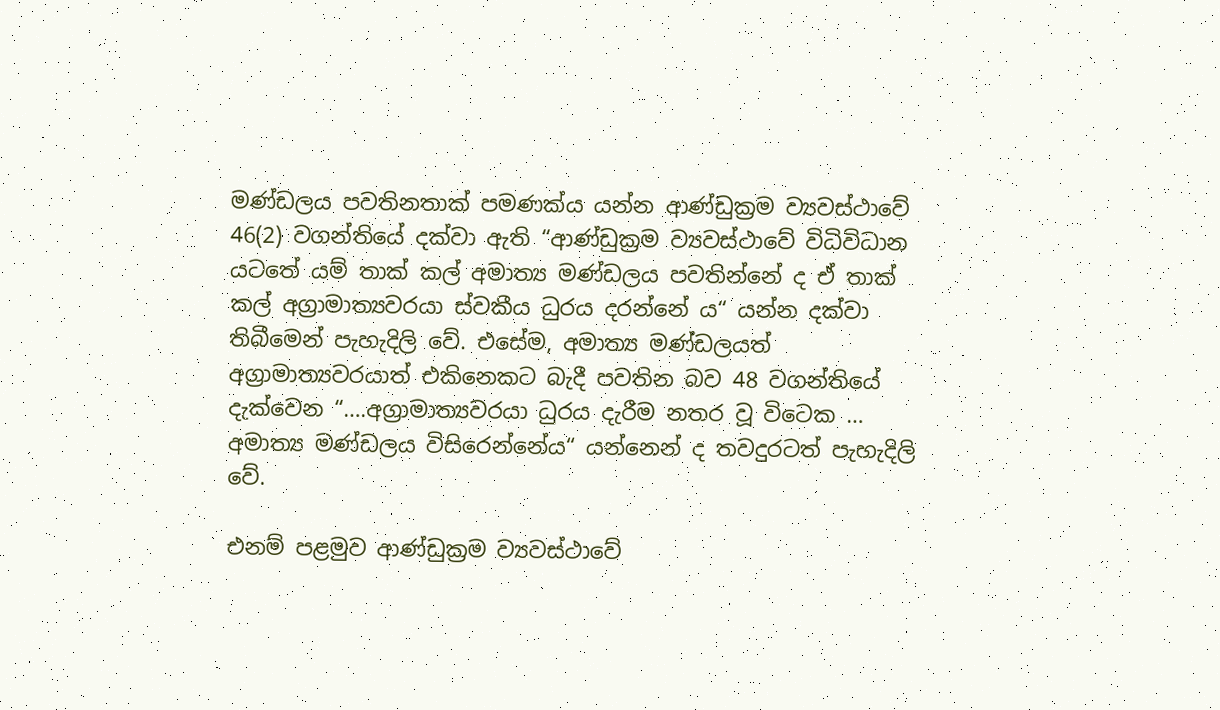මණ්ඩලය පවතිනතාක් පමණක්ය යන්න ආණ්ඩුක්‍රම ව්‍යවස්ථාවේ 46(2) වගන්තියේ දක්වා ඇති “ආණ්ඩුක්‍රම ව්‍යවස්ථාවේ විධිවිධාන යටතේ යම් තාක් කල් අමාත්‍ය මණ්ඩලය පවතින්නේ ද ඒ තාක් කල් අග්‍රාමාත්‍යවරයා ස්වකීය ධුරය දරන්නේ ය“ යන්න දක්වා තිබීමෙන් පැහැදිලි වේ. එසේම, අමාත්‍ය මණ්ඩලයත් අග්‍රාමාත්‍යවරයාත් එකිනෙකට බැදී පවතින බව 48 වගන්තියේ දැක්වෙන “….අග්‍රාමාත්‍යවරයා ධුරය දැරීම නතර වූ විටෙක … අමාත්‍ය මණ්ඩලය විසිරෙන්නේය“ යන්නෙන් ද තවදුරටත් පැහැදිලි වේ.

එනම් පළමුව ආණ්ඩුක්‍රම ව්‍යවස්ථාවේ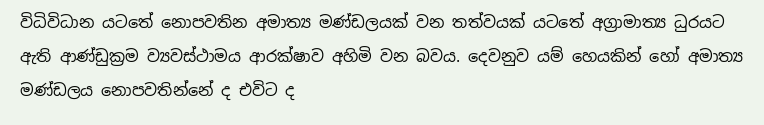විධිවිධාන යටතේ නොපවතින අමාත්‍ය මණ්ඩලයක් වන තත්වයක් යටතේ අග්‍රාමාත්‍ය ධුරයට ඇති ආණ්ඩුක්‍රම ව්‍යවස්ථාමය ආරක්ෂාව අහිමි වන බවය. දෙවනුව යම් හෙයකින් හෝ අමාත්‍ය මණ්ඩලය නොපවතින්නේ ද එවිට ද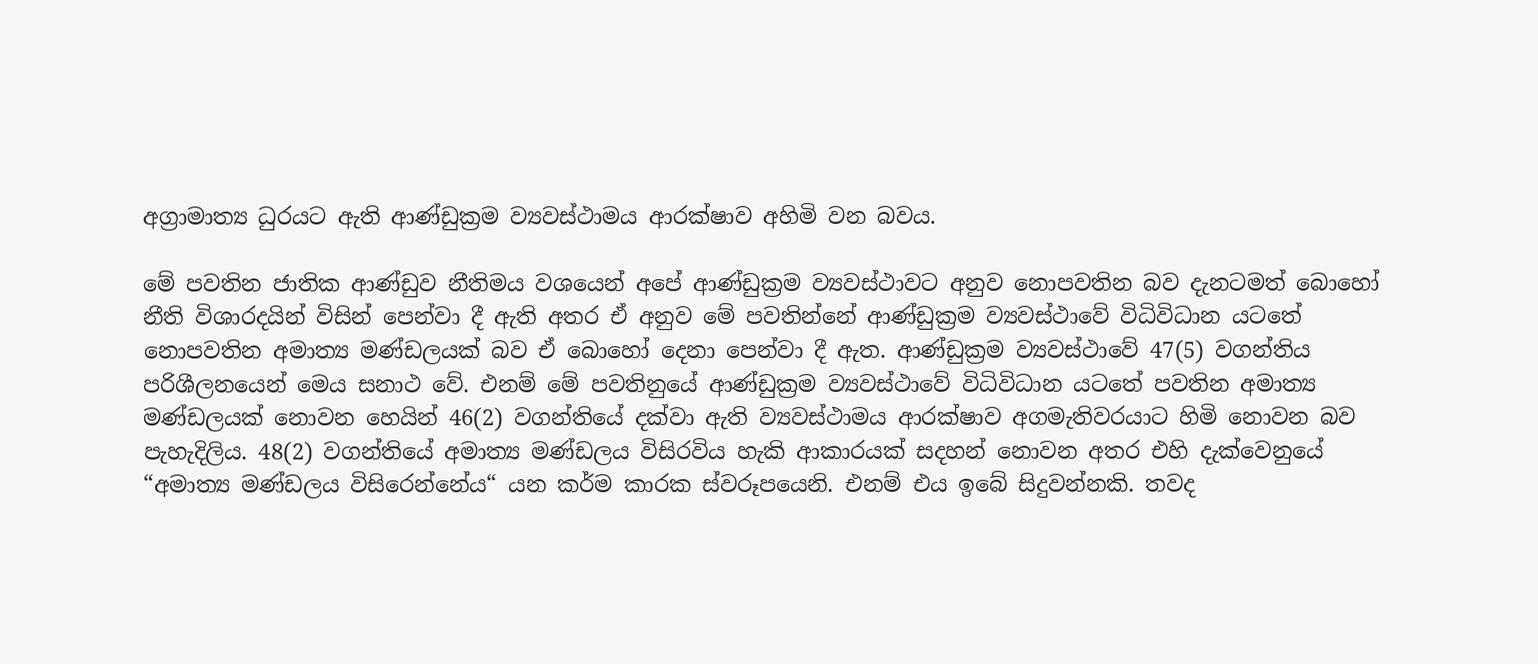අග්‍රාමාත්‍ය ධුරයට ඇති ආණ්ඩුක්‍රම ව්‍යවස්ථාමය ආරක්ෂාව අහිමි වන බවය.

මේ පවතින ජාතික ආණ්ඩුව නීතිමය වශයෙන් අපේ ආණ්ඩුක්‍රම ව්‍යවස්ථාවට අනුව නොපවතින බව දැනටමත් බොහෝ නීති විශාරදයින් විසින් පෙන්වා දී ඇති අතර ඒ අනුව මේ පවතින්නේ ආණ්ඩුක්‍රම ව්‍යවස්ථාවේ විධිවිධාන යටතේ නොපවතින අමාත්‍ය මණ්ඩලයක් බව ඒ බොහෝ දෙනා පෙන්වා දී ඇත. ආණ්ඩුක්‍රම ව්‍යවස්ථාවේ 47(5) වගන්තිය පරිශීලනයෙන් මෙය සනාථ වේ. එනම් මේ පවතිනුයේ ආණ්ඩුක්‍රම ව්‍යවස්ථාවේ විධිවිධාන යටතේ පවතින අමාත්‍ය මණ්ඩලයක් නොවන හෙයින් 46(2) වගන්තියේ දක්වා ඇති ව්‍යවස්ථාමය ආරක්ෂාව අගමැතිවරයාට හිමි නොවන බව පැහැදිලිය. 48(2) වගන්තියේ අමාත්‍ය මණ්ඩලය විසිරවිය හැකි ආකාරයක් සදහන් නොවන අතර එහි දැක්වෙනුයේ “අමාත්‍ය මණ්ඩලය විසිරෙන්නේය“ යන කර්ම කාරක ස්වරූපයෙනි. එනම් එය ඉබේ සිදුවන්නකි. තවද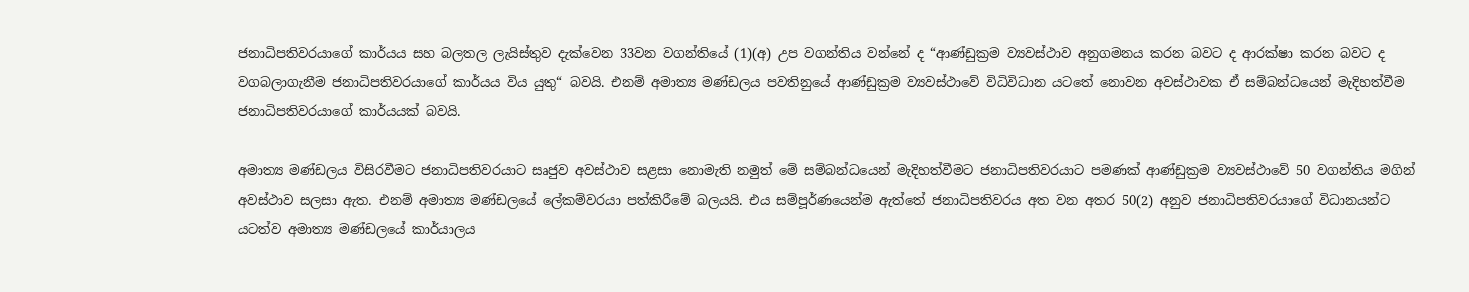ජනාධිපතිවරයාගේ කාර්යය සහ බලතල ලැයිස්තුව දැක්වෙන 33වන වගන්තියේ (1)(අ) උප වගන්තිය වන්නේ ද “ආණ්ඩුක්‍රම ව්‍යවස්ථාව අනුගමනය කරන බවට ද ආරක්ෂා කරන බවට ද වගබලාගැනීම ජනාධිපතිවරයාගේ කාර්යය විය යුතු“ බවයි. එනම් අමාත්‍ය මණ්ඩලය පවතිනුයේ ආණ්ඩුක්‍රම ව්‍යවස්ථාවේ විධිවිධාන යටතේ නොවන අවස්ථාවක ඒ සම්බන්ධයෙන් මැදිහත්වීම ජනාධිපතිවරයාගේ කාර්යයක් බවයි.

අමාත්‍ය මණ්ඩලය විසිරවීමට ජනාධිපතිවරයාට සෘජුව අවස්ථාව සළසා නොමැති නමුත් මේ සම්බන්ධයෙන් මැදිහත්වීමට ජනාධිපතිවරයාට පමණක් ආණ්ඩුක්‍රම ව්‍යවස්ථාවේ 50 වගන්තිය මගින් අවස්ථාව සලසා ඇත. එනම් අමාත්‍ය මණ්ඩලයේ ලේකම්වරයා පත්කිරීමේ බලයයි. එය සම්පූර්ණයෙන්ම ඇත්තේ ජනාධිපතිවරය අත වන අතර 50(2) අනුව ජනාධිපතිවරයාගේ විධානයන්ට යටත්ව අමාත්‍ය මණ්ඩලයේ කාර්යාලය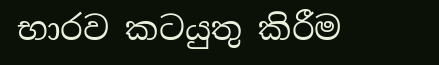භාරව කටයුතු කිරීම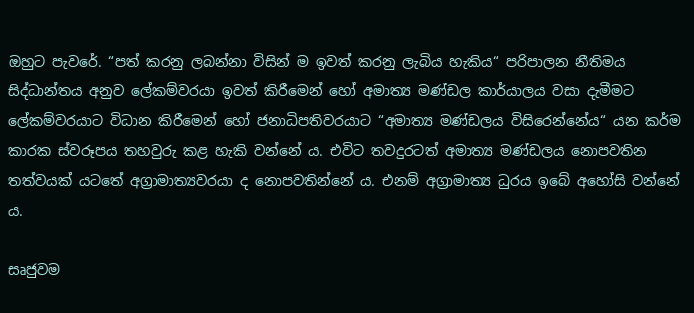ඔහුට පැවරේ. “පත් කරනු ලබන්නා විසින් ම ඉවත් කරනු ලැබිය හැකිය“ පරිපාලන නීතිමය සිද්ධාන්තය අනුව ලේකම්වරයා ඉවත් කිරීමෙන් හෝ අමාත්‍ය මණ්ඩල කාර්යාලය වසා දැමීමට ලේකම්වරයාට විධාන කිරීමෙන් හෝ ජනාධිපතිවරයාට “අමාත්‍ය මණ්ඩලය විසිරෙන්නේය“ යන කර්ම කාරක ස්වරූපය තහවුරු කළ හැකි වන්නේ ය. එවිට තවදුරටත් අමාත්‍ය මණ්ඩලය නොපවතින තත්වයක් යටතේ අග්‍රාමාත්‍යවරයා ද නොපවතින්නේ ය. එනම් අග්‍රාමාත්‍ය ධුරය ඉබේ අහෝසි වන්නේ ය.

සෘජුවම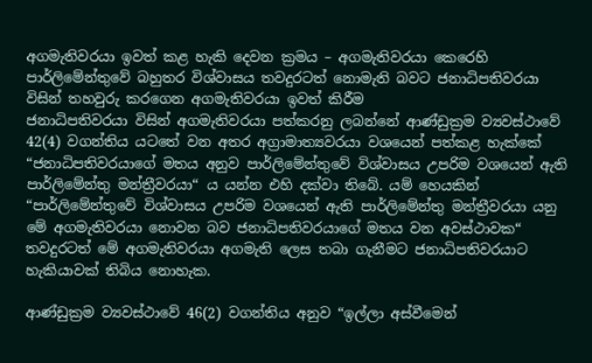අගමැතිවරයා ඉවත් කළ හැකි දෙවන ක්‍රමය – අගමැතිවරයා කෙරෙහි පාර්ලිමේන්තුවේ බහුතර විශ්වාසය තවදුරටත් නොමැති බවට ජනාධිපතිවරයා විසින් තහවුරු කරගෙන අගමැතිවරයා ඉවත් කිරීම
ජනාධිපතිවරයා විසින් අගමැතිවරයා පත්කරනු ලබන්නේ ආණ්ඩුක්‍රම ව්‍යවස්ථාවේ 42(4) වගන්තිය යටතේ වන අතර අග්‍රාමාත්‍යවරයා වශයෙන් පත්කළ හැක්කේ “ජනාධිපතිවරයාගේ මතය අනුව පාර්ලිමේන්තුවේ විශ්වාසය උපරිම වශයෙන් ඇති පාර්ලිමේන්තු මන්ත්‍රීවරයා“ ය යන්න එහි දක්වා තිබේ. යම් හෙයකින් “පාර්ලිමේන්තුවේ විශ්වාසය උපරිම වශයෙන් ඇති පාර්ලිමේන්තු මන්ත්‍රීවරයා යනු මේ අගමැතිවරයා නොවන බව ජනාධිපතිවරයාගේ මතය වන අවස්ථාවක“ තවදුරටත් මේ අගමැතිවරයා අගමැති ලෙස තබා ගැනීමට ජනාධිපතිවරයාට හැකියාවක් තිබිය නොහැක.

ආණ්ඩුක්‍රම ව්‍යවස්ථාවේ 46(2) වගන්තිය අනුව “ඉල්ලා අස්වීමෙන්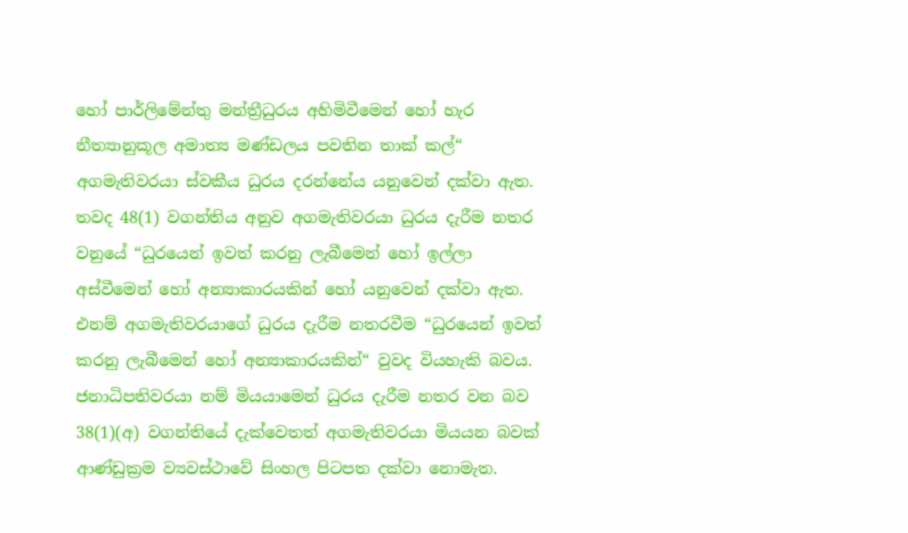හෝ පාර්ලිමේන්තු මන්ත්‍රීධුරය අහිමිවීමෙන් හෝ හැර නීත්‍යානුකූල අමාත්‍ය මණ්ඩලය පවතින තාක් කල්“ අගමැතිවරයා ස්වකීය ධුරය දරන්නේය යනුවෙන් දක්වා ඇත. තවද 48(1) වගන්තිය අනුව අගමැතිවරයා ධුරය දැරීම නතර වනුයේ “ධුරයෙන් ඉවත් කරනු ලැබීමෙන් හෝ ඉල්ලා අස්වීමෙන් හෝ අන්‍යාකාරයකින් හෝ යනුවෙන් දක්වා ඇත. එනම් අගමැතිවරයාගේ ධුරය දැරීම නතරවීම “ධුරයෙන් ඉවත් කරනු ලැබීමෙන් හෝ අන්‍යාකාරයකින්“ වුවද වියහැකි බවය. ජනාධිපතිවරයා නම් මියයාමෙන් ධුරය දැරීම නතර වන බව 38(1)(අ) වගන්තියේ දැක්වෙතත් අගමැතිවරයා මියයන බවක් ආණ්ඩුක්‍රම ව්‍යවස්ථාවේ සිංහල පිටපත දක්වා නොමැත.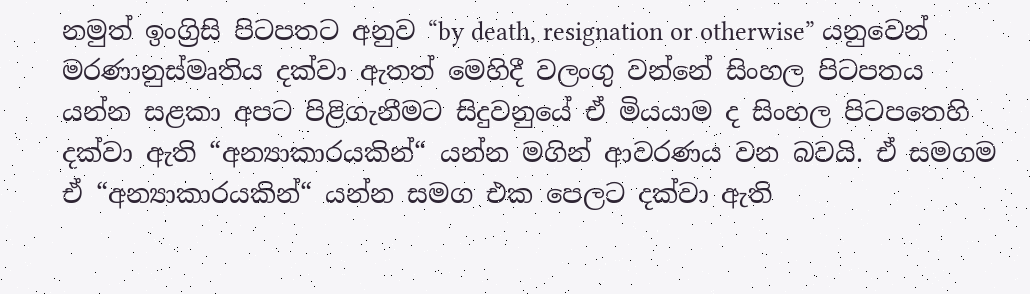නමුත් ඉංග්‍රිසි පිටපතට අනුව “by death, resignation or otherwise” යනුවෙන් මරණානුස්මෘතිය දක්වා ඇතත් මෙහිදී වලංගු වන්නේ සිංහල පිටපතය යන්න සළකා අපට පිළිගැනීමට සිදුවනුයේ ඒ මියයාම ද සිංහල පිටපතෙහි දක්වා ඇති “අන්‍යාකාරයකින්“ යන්න මගින් ආවරණය වන බවයි. ඒ සමගම ඒ “අන්‍යාකාරයකින්“ යන්න සමග එක පෙලට දක්වා ඇති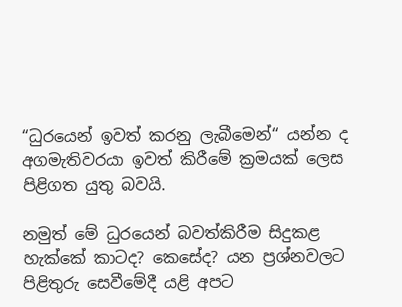“ධුරයෙන් ඉවත් කරනු ලැබීමෙන්“ යන්න ද අගමැතිවරයා ඉවත් කිරීමේ ක්‍රමයක් ලෙස පිළිගත යුතු බවයි.

නමුත් මේ ධුරයෙන් බවත්කිරීම සිදුකළ හැක්කේ කාටද? කෙසේද? යන ප්‍රශ්නවලට පිළිතුරු සෙවීමේදී යළි අපට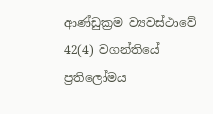ආණ්ඩුක්‍රම ව්‍යවස්ථාවේ 42(4) වගන්තියේ ප්‍රතිලෝමය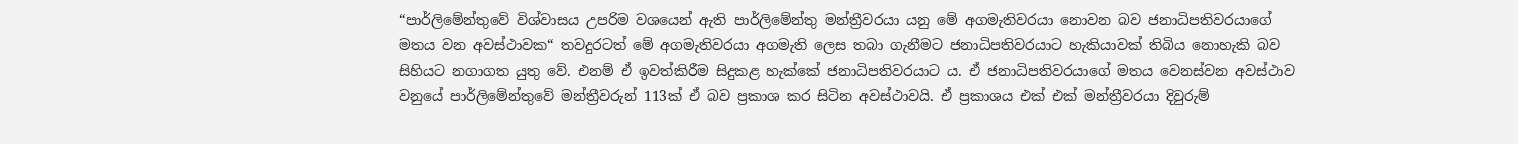“පාර්ලිමේන්තුවේ විශ්වාසය උපරිම වශයෙන් ඇති පාර්ලිමේන්තු මන්ත්‍රීවරයා යනු මේ අගමැතිවරයා නොවන බව ජනාධිපතිවරයාගේ මතය වන අවස්ථාවක“ තවදුරටත් මේ අගමැතිවරයා අගමැති ලෙස තබා ගැනීමට ජනාධිපතිවරයාට හැකියාවක් තිබිය නොහැකි බව සිහියට නගාගත යුතු වේ. එනම් ඒ ඉවත්කිරීම සිදුකළ හැක්කේ ජනාධිපතිවරයාට ය. ඒ ජනාධිපතිවරයාගේ මතය වෙනස්වන අවස්ථාව වනුයේ පාර්ලිමේන්තුවේ මන්ත්‍රීවරුන් 113ක් ඒ බව ප්‍රකාශ කර සිටින අවස්ථාවයි. ඒ ප්‍රකාශය එක් එක් මන්ත්‍රීවරයා දිවුරුම්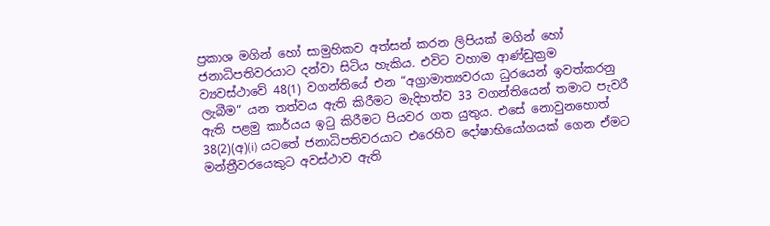ප්‍රකාශ මගින් හෝ සාමුහිකව අත්සන් කරන ලිපියක් මගින් හෝ ජනාධිපතිවරයාට දන්වා සිටිය හැකිය. එවිට වහාම ආණ්ඩුක්‍රම ව්‍යවස්ථාවේ 48(1) වගන්තියේ එන “අග්‍රාමාත්‍යවරයා ධුරයෙන් ඉවත්කරනු ලැබීම“ යන තත්වය ඇති කිරීමට මැදිහත්ව 33 වගන්තියෙන් තමාට පැවරී ඇති පළමු කාර්යය ඉටු කිරීමට පියවර ගත යුතුය. එසේ නොවුනහොත් 38(2)(අ)(i) යටතේ ජනාධිපතිවරයාට එරෙහිව දෝෂාභියෝගයක් ගෙන ඒමට මන්ත්‍රීවරයෙකුට අවස්ථාව ඇති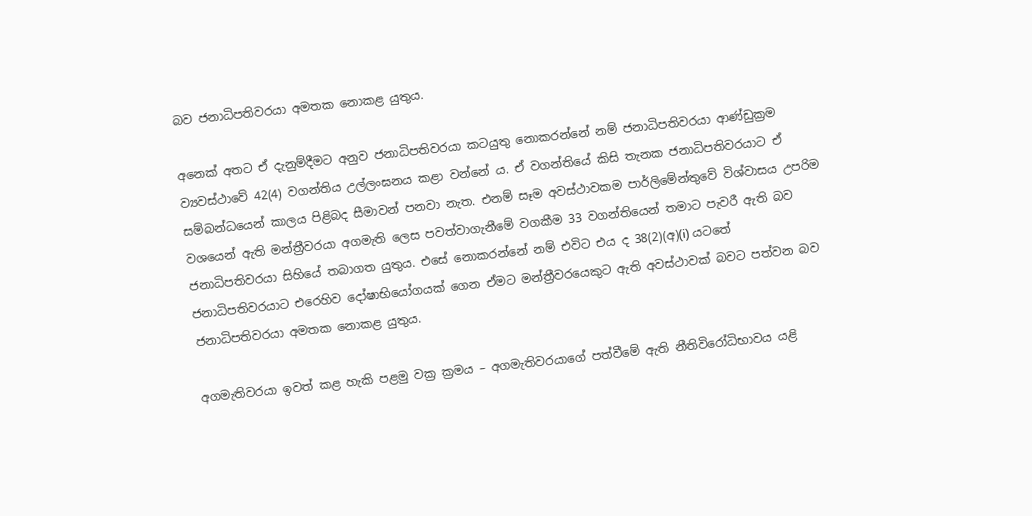බව ජනාධිපතිවරයා අමතක නොකළ යුතුය.

අනෙක් අතට ඒ දැනුම්දීමට අනුව ජනාධිපතිවරයා කටයුතු නොකරන්නේ නම් ජනාධිපතිවරයා ආණ්ඩුක්‍රම ව්‍යවස්ථාවේ 42(4) වගන්තිය උල්ලංඝනය කළා වන්නේ ය. ඒ වගන්තියේ කිසි තැනක ජනාධිපතිවරයාට ඒ සම්බන්ධයෙන් කාලය පිළිබද සීමාවන් පනවා නැත. එනම් සෑම අවස්ථාවකම පාර්ලිමේන්තුවේ විශ්වාසය උපරිම වශයෙන් ඇති මන්ත්‍රීවරයා අගමැති ලෙස පවත්වාගැනීමේ වගකීම 33 වගන්තියෙන් තමාට පැවරී ඇති බව ජනාධිපතිවරයා සිහියේ තබාගත යුතුය. එසේ නොකරන්නේ නම් එවිට එය ද 38(2)(අ)(i) යටතේ ජනාධිපතිවරයාට එරෙහිව දෝෂාභියෝගයක් ගෙන ඒමට මන්ත්‍රීවරයෙකුට ඇති අවස්ථාවක් බවට පත්වන බව ජනාධිපතිවරයා අමතක නොකළ යුතුය.

අගමැතිවරයා ඉවත් කළ හැකි පළමු වක්‍ර ක්‍රමය – අගමැතිවරයාගේ පත්වීමේ ඇති නීතිවිරෝධිභාවය යළි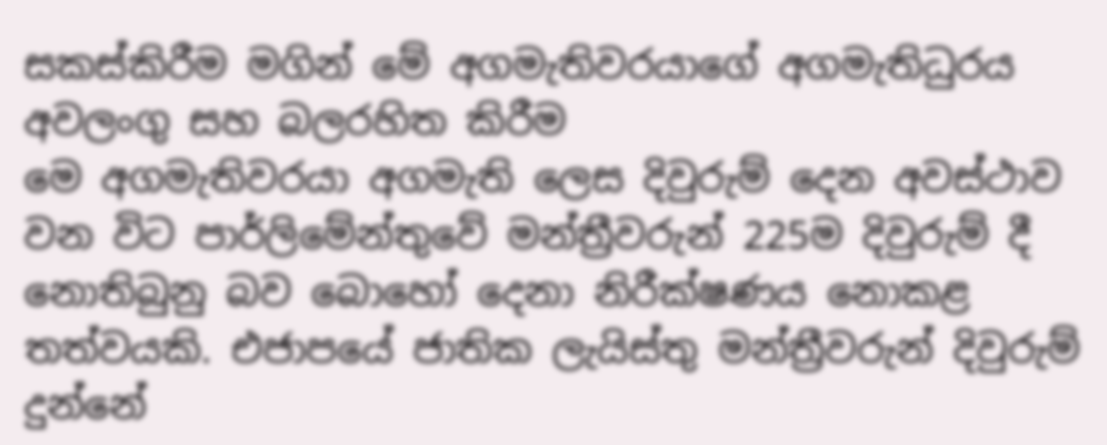සකස්කිරීම මගින් මේ අගමැතිවරයාගේ අගමැතිධුරය අවලංගු සහ බලරහිත කිරීම
මෙ අගමැතිවරයා අගමැති ලෙස දිවුරුම් දෙන අවස්ථාව වන විට පාර්ලිමේන්තුවේ මන්ත්‍රීවරුන් 225ම දිවුරුම් දී නොතිබුනු බව බොහෝ දෙනා නිරීක්ෂණය නොකළ තත්වයකි. එජාපයේ ජාතික ලැයිස්තු මන්ත්‍රීවරුන් දිවුරුම් දුන්නේ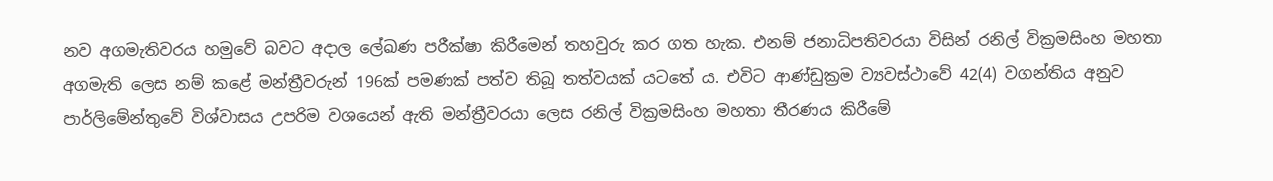නව අගමැතිවරය හමුවේ බවට අදාල ලේඛණ පරීක්ෂා කිරීමෙන් තහවුරු කර ගත හැක. එනම් ජනාධිපතිවරයා විසින් රනිල් වික්‍රමසිංහ මහතා අගමැති ලෙස නම් කළේ මන්ත්‍රීවරුන් 196ක් පමණක් පත්ව තිබූ තත්වයක් යටතේ ය. එවිට ආණ්ඩුක්‍රම ව්‍යවස්ථාවේ 42(4) වගන්තිය අනුව පාර්ලිමේන්තුවේ විශ්වාසය උපරිම වශයෙන් ඇති මන්ත්‍රීවරයා ලෙස රනිල් වික්‍රමසිංහ මහතා තීරණය කිරීමේ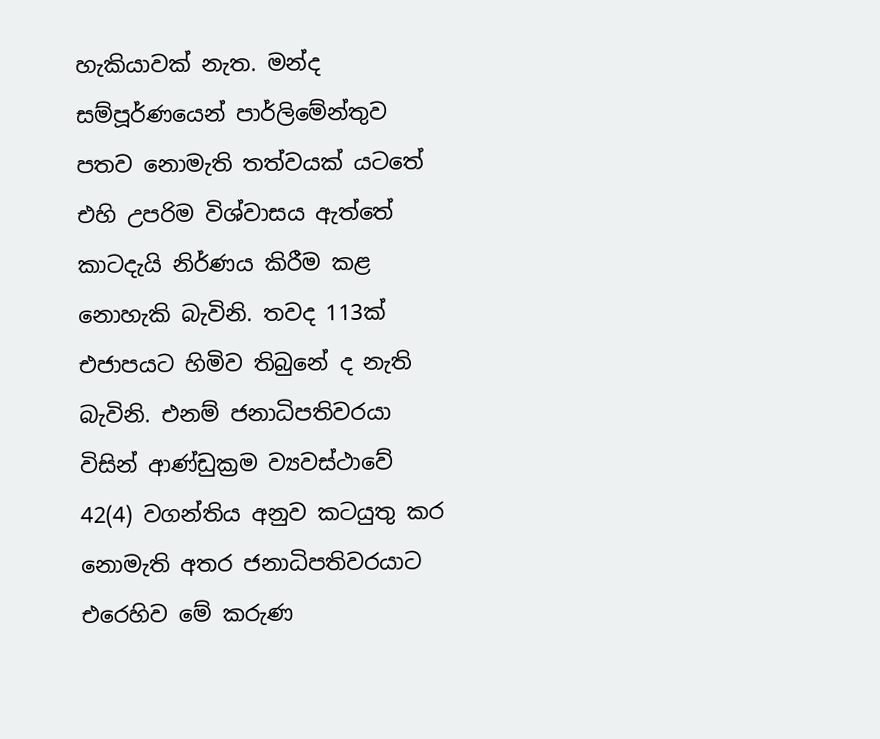හැකියාවක් නැත. මන්ද සම්පූර්ණයෙන් පාර්ලිමේන්තුව පතව නොමැති තත්වයක් යටතේ එහි උපරිම විශ්වාසය ඇත්තේ කාටදැයි නිර්ණය කිරීම කළ නොහැකි බැවිනි. තවද 113ක් එජාපයට හිමිව තිබුනේ ද නැති බැවිනි. එනම් ජනාධිපතිවරයා විසින් ආණ්ඩුක්‍රම ව්‍යවස්ථාවේ 42(4) වගන්තිය අනුව කටයුතු කර නොමැති අතර ජනාධිපතිවරයාට එරෙහිව මේ කරුණ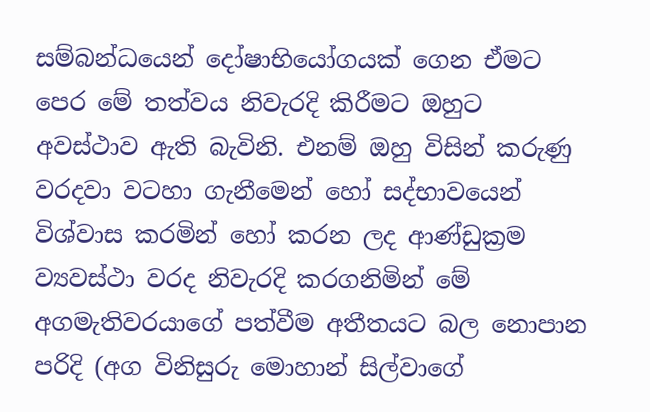සම්බන්ධයෙන් දෝෂාභියෝගයක් ගෙන ඒමට පෙර මේ තත්වය නිවැරදි කිරීමට ඔහුට අවස්ථාව ඇති බැවිනි. එනම් ඔහු විසින් කරුණු වරදවා වටහා ගැනීමෙන් හෝ සද්භාවයෙන් විශ්වාස කරමින් හෝ කරන ලද ආණ්ඩුක්‍රම ව්‍යවස්ථා වරද නිවැරදි කරගනිමින් මේ අගමැතිවරයාගේ පත්වීම අතීතයට බල නොපාන පරිදි (අග විනිසුරු මොහාන් සිල්වාගේ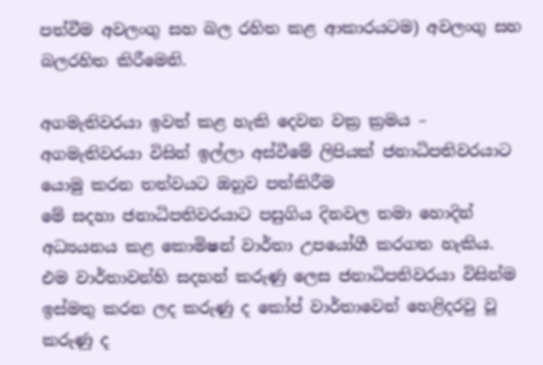පත්වීම අවලංගු සහ බල රහිත කළ ආකාරයටම) අවලංගු සහ බලරහිත කිරීමෙනි.

අගමැතිවරයා ඉවත් කළ හැකි දෙවන වක්‍ර ක්‍රමය – අගමැතිවරයා විසින් ඉල්ලා අස්වීමේ ලිපියක් ජනාධිපතිවරයාට යොමු කරන තත්වයට ඔහුව පත්කිරීම
මේ සදහා ජනාධිපතිවරයාට පසුගිය දිනවල තමා හොදින් අධ්‍යයනය කළ කොමිෂන් වාර්තා උපයෝගී කරගත හැකිය. එම වාර්තාවන්හි සදහන් කරුණු ලෙස ජනාධිපතිවරයා විසින්ම ඉස්මතු කරන ලද කරුණු ද කෝප් වාර්තාවෙන් හෙළිදරවු වූ කරුණු ද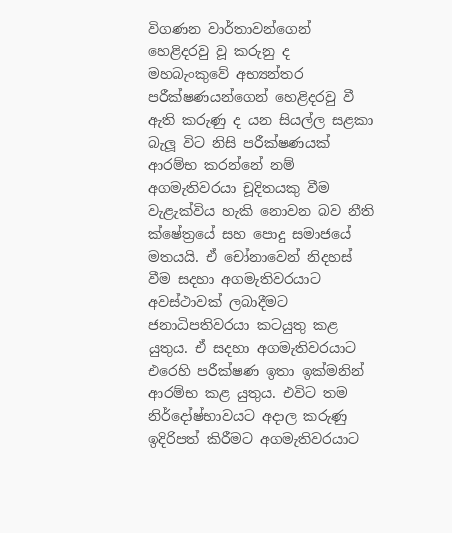විගණන වාර්තාවන්ගෙන් හෙළිදරවු වූ කරුනු ද මහබැංකුවේ අභ්‍යන්තර පරීක්ෂණයන්ගෙන් හෙළිදරවු වී ඇති කරුණු ද යන සියල්ල සළකා බැලූ විට නිසි පරීක්ෂණයක් ආරම්භ කරන්නේ නම් අගමැතිවරයා චූදිතයකු වීම වැළැක්විය හැකි නොවන බව නීති ක්ෂේත්‍රයේ සහ පොදු සමාජයේ මතයයි. ඒ චෝනාවෙන් නිදහස් වීම සදහා අගමැතිවරයාට අවස්ථාවක් ලබාදීමට ජනාධිපතිවරයා කටයුතු කළ යුතුය. ඒ සදහා අගමැතිවරයාට එරෙහි පරීක්ෂණ ඉතා ඉක්මනින් ආරම්භ කළ යුතුය. එවිට තම නිර්දෝෂ්භාවයට අදාල කරුණු ඉදිරිපත් කිරීමට අගමැතිවරයාට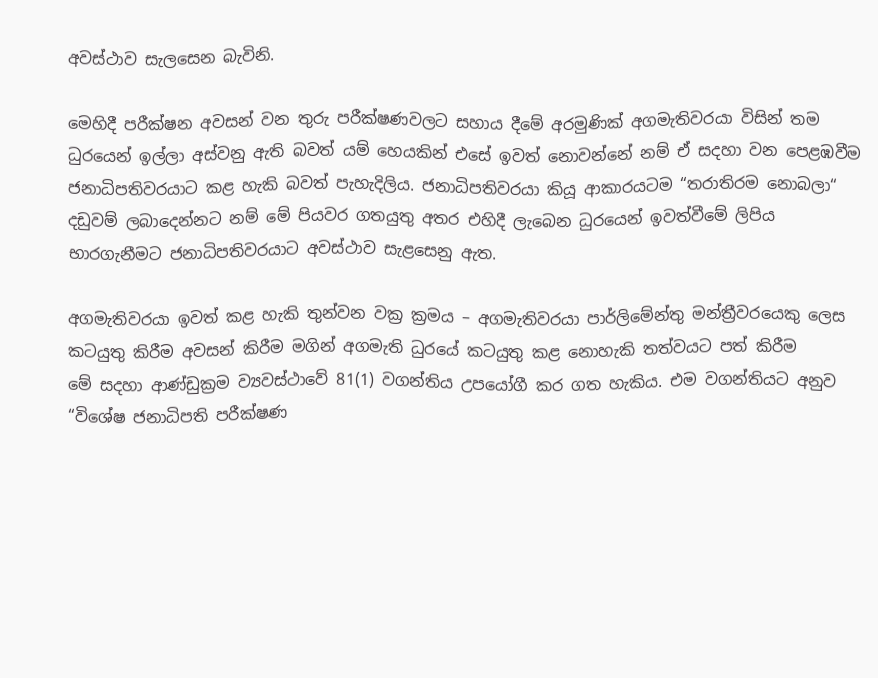අවස්ථාව සැලසෙන බැවිනි.

මෙහිදී පරීක්ෂන අවසන් වන තුරු පරීක්ෂණවලට සහාය දීමේ අරමුණික් අගමැතිවරයා විසින් තම ධුරයෙන් ඉල්ලා අස්වනු ඇති බවත් යම් හෙයකින් එසේ ඉවත් නොවන්නේ නම් ඒ සදහා වන පෙළඹවීම ජනාධිපතිවරයාට කළ හැකි බවත් පැහැදිලිය. ජනාධිපතිවරයා කියූ ආකාරයටම “තරාතිරම නොබලා“ දඩුවම් ලබාදෙන්නට නම් මේ පියවර ගතයුතු අතර එහිදී ලැබෙන ධුරයෙන් ඉවත්වීමේ ලිපිය භාරගැනීමට ජනාධිපතිවරයාට අවස්ථාව සැළසෙනු ඇත.

අගමැතිවරයා ඉවත් කළ හැකි තුන්වන වක්‍ර ක්‍රමය – අගමැතිවරයා පාර්ලිමේන්තු මන්ත්‍රීවරයෙකු ලෙස කටයුතු කිරීම අවසන් කිරීම මගින් අගමැති ධුරයේ කටයුතු කළ නොහැකි තත්වයට පත් කිරීම
මේ සදහා ආණ්ඩුක්‍රම ව්‍යවස්ථාවේ 81(1) වගන්තිය උපයෝගී කර ගත හැකිය. එම වගන්තියට අනුව “විශේෂ ජනාධිපති පරීක්ෂණ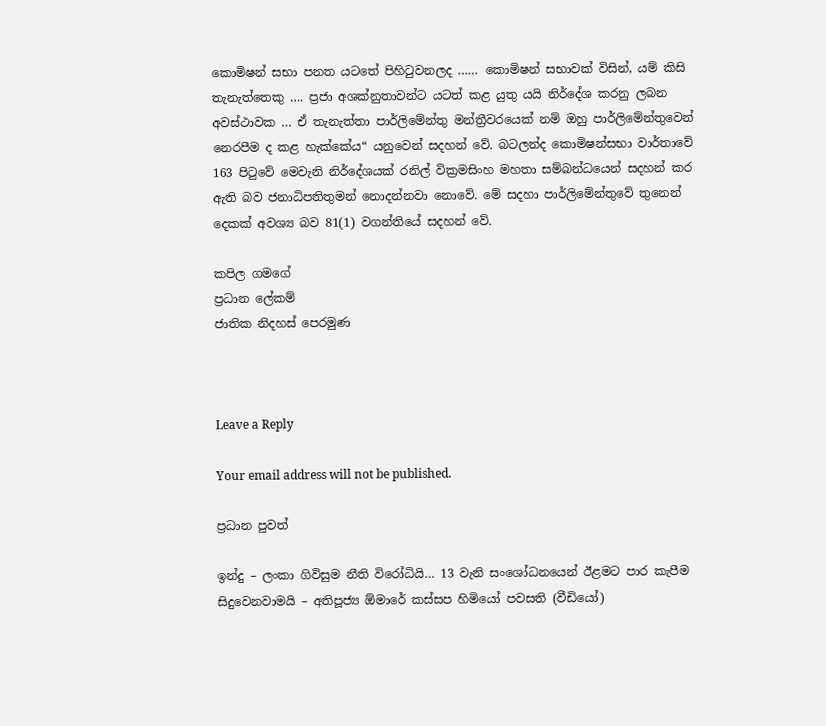කොමිෂන් සභා පනත යටතේ පිහිටුවනලද …… කොමිෂන් සභාවක් විසින්, යම් කිසි තැනැත්තෙකු …. ප්‍රජා අශක්නුතාවන්ට යටත් කළ යුතු යයි නිර්දේශ කරනු ලබන අවස්ථාවක … ඒ තැනැත්තා පාර්ලිමේන්තු මන්ත්‍රීවරයෙක් නම් ඔහු පාර්ලිමේන්තුවෙන් නෙරපීම ද කළ හැක්කේය“ යනුවෙන් සදහන් වේ. බටලන්ද කොමිෂන්සභා වාර්තාවේ 163 පිටුවේ මෙවැනි නිර්දේශයක් රනිල් වික්‍රමසිංහ මහතා සම්බන්ධයෙන් සදහන් කර ඇති බව ජනාධිපතිතුමන් නොදන්නවා නොවේ. මේ සදහා පාර්ලිමේන්තුවේ තුනෙන් දෙකක් අවශ්‍ය බව 81(1) වගන්තියේ සදහන් වේ.

කපිල ගමගේ
ප්‍රධාන ලේකම්
ජාතික නිදහස් පෙරමුණ



Leave a Reply

Your email address will not be published.

ප්‍රධාන පුවත්

ඉන්දු – ලංකා ගිවිසුම නීති විරෝධියි… 13 වැනි සංශෝධනයෙන් ඊළමට පාර කැපීම සිදුවෙනවාමයි – අතිපූජ්‍ය ඕමාරේ කස්සප හිමියෝ පවසති (වීඩියෝ)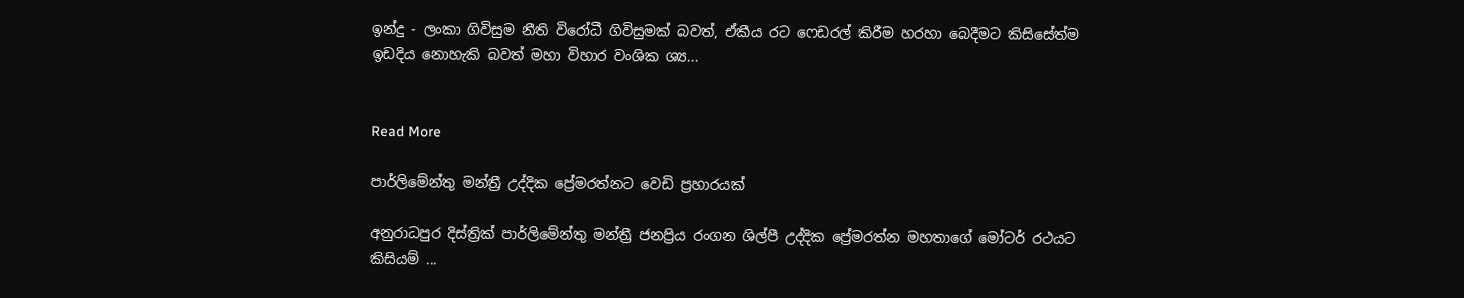ඉන්දු - ලංකා ගිවිසුම නීති විරෝධී ගිවිසුමක් බවත්, ඒකීය රට ෆෙඩරල් කිරීම හරහා බෙදීමට කිසිසේත්ම ඉඩදිය නොහැකි බවත් මහා විහාර වංශික ශ්‍ය...


Read More

පාර්ලිමේන්තු මන්ත්‍රී උද්දික ප්‍රේමරත්නට වෙඩි ප්‍රහාරයක්

අනුරාධපුර දිස්ත්‍රික් පාර්ලිමේන්තු මන්ත්‍රී ජනප්‍රිය රංගන ශිල්පී උද්දික ප්‍රේමරත්න මහතාගේ මෝටර් රථයට කිසියම් ...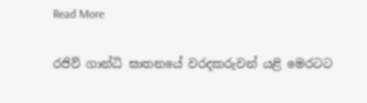Read More

රජිව් ගාන්ධි ඝාතනයේ වරදකරුවන් යළි මෙරටට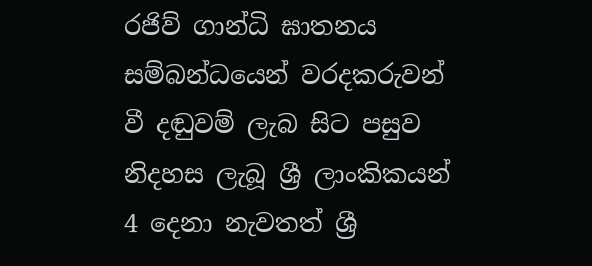රජිව් ගාන්ධි ඝාතනය සම්බන්ධයෙන් වරදකරුවන් වී දඬුවම් ලැබ සිට පසුව නිදහස ලැබූ ශ්‍රී ලාංකිකයන් 4 දෙනා නැවතත් ශ්‍රී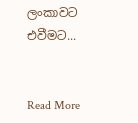ලංකාවට එවීමට...


Read More